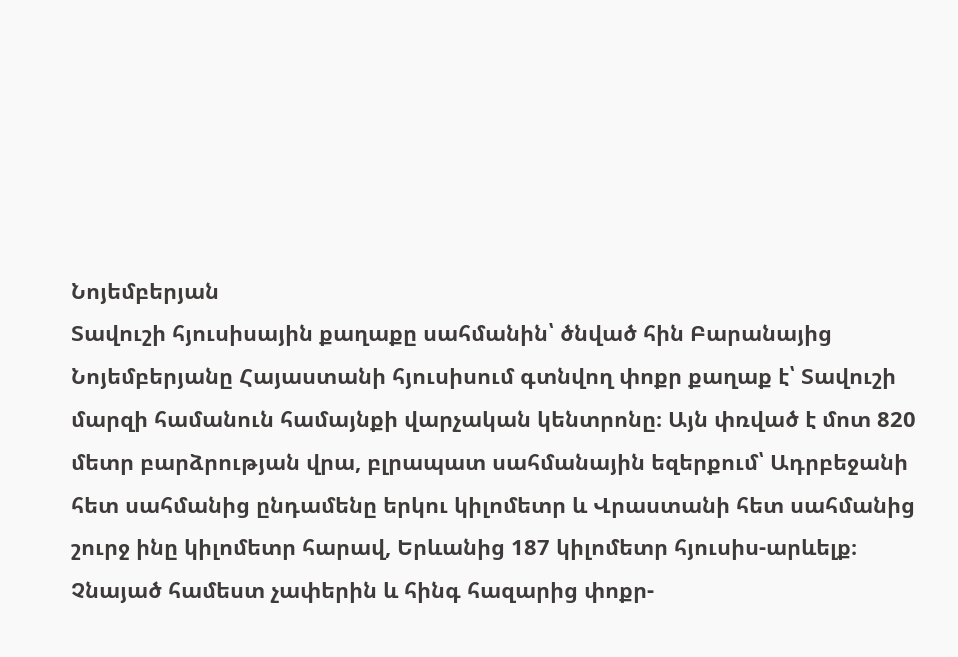Նոյեմբերյան
Տավուշի հյուսիսային քաղաքը սահմանին՝ ծնված հին Բարանայից
Նոյեմբերյանը Հայաստանի հյուսիսում գտնվող փոքր քաղաք է՝ Տավուշի մարզի համանուն համայնքի վարչական կենտրոնը։ Այն փռված է մոտ 820 մետր բարձրության վրա, բլրապատ սահմանային եզերքում՝ Ադրբեջանի հետ սահմանից ընդամենը երկու կիլոմետր և Վրաստանի հետ սահմանից շուրջ ինը կիլոմետր հարավ, Երևանից 187 կիլոմետր հյուսիս-արևելք։ Չնայած համեստ չափերին և հինգ հազարից փոքր-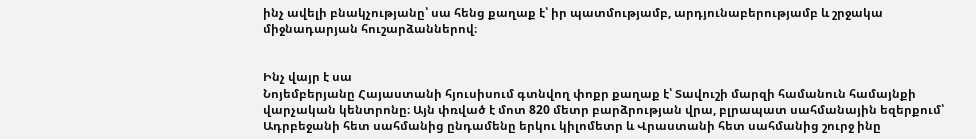ինչ ավելի բնակչությանը՝ սա հենց քաղաք է՝ իր պատմությամբ, արդյունաբերությամբ և շրջակա միջնադարյան հուշարձաններով։


Ինչ վայր է սա
Նոյեմբերյանը Հայաստանի հյուսիսում գտնվող փոքր քաղաք է՝ Տավուշի մարզի համանուն համայնքի վարչական կենտրոնը։ Այն փռված է մոտ 820 մետր բարձրության վրա, բլրապատ սահմանային եզերքում՝ Ադրբեջանի հետ սահմանից ընդամենը երկու կիլոմետր և Վրաստանի հետ սահմանից շուրջ ինը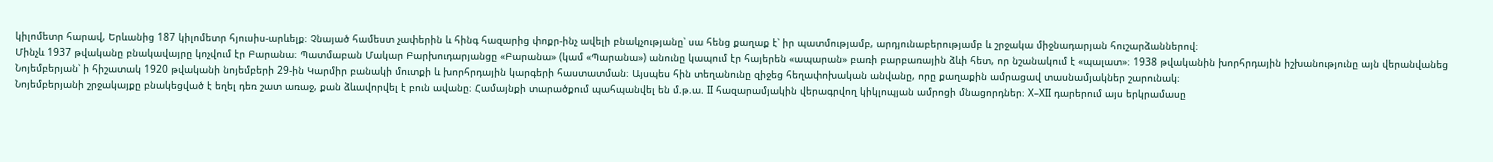կիլոմետր հարավ, Երևանից 187 կիլոմետր հյուսիս-արևելք։ Չնայած համեստ չափերին և հինգ հազարից փոքր-ինչ ավելի բնակչությանը՝ սա հենց քաղաք է՝ իր պատմությամբ, արդյունաբերությամբ և շրջակա միջնադարյան հուշարձաններով։
Մինչև 1937 թվականը բնակավայրը կոչվում էր Բարանա։ Պատմաբան Մակար Բարխուդարյանցը «Բարանա» (կամ «Պարանա») անունը կապում էր հայերեն «ապարան» բառի բարբառային ձևի հետ, որ նշանակում է «պալատ»։ 1938 թվականին խորհրդային իշխանությունը այն վերանվանեց Նոյեմբերյան՝ ի հիշատակ 1920 թվականի նոյեմբերի 29-ին Կարմիր բանակի մուտքի և խորհրդային կարգերի հաստատման։ Այսպես հին տեղանունը զիջեց հեղափոխական անվանը, որը քաղաքին ամրացավ տասնամյակներ շարունակ։
Նոյեմբերյանի շրջակայքը բնակեցված է եղել դեռ շատ առաջ, քան ձևավորվել է բուն ավանը։ Համայնքի տարածքում պահպանվել են մ.թ.ա. II հազարամյակին վերագրվող կիկլոպյան ամրոցի մնացորդներ։ X–XII դարերում այս երկրամասը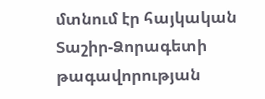մտնում էր հայկական Տաշիր-Ձորագետի թագավորության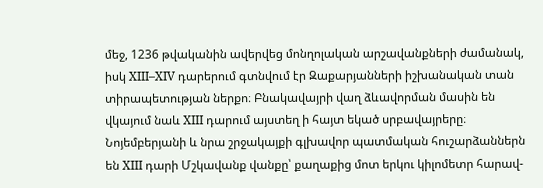մեջ, 1236 թվականին ավերվեց մոնղոլական արշավանքների ժամանակ, իսկ XIII–XIV դարերում գտնվում էր Զաքարյանների իշխանական տան տիրապետության ներքո։ Բնակավայրի վաղ ձևավորման մասին են վկայում նաև XIII դարում այստեղ ի հայտ եկած սրբավայրերը։
Նոյեմբերյանի և նրա շրջակայքի գլխավոր պատմական հուշարձաններն են XIII դարի Մշկավանք վանքը՝ քաղաքից մոտ երկու կիլոմետր հարավ-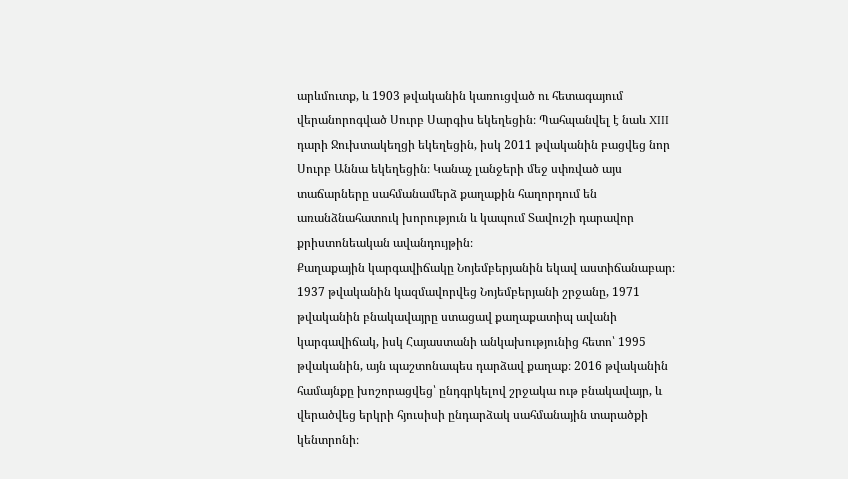արևմուտք, և 1903 թվականին կառուցված ու հետագայում վերանորոգված Սուրբ Սարգիս եկեղեցին։ Պահպանվել է նաև XIII դարի Ջուխտակեղցի եկեղեցին, իսկ 2011 թվականին բացվեց նոր Սուրբ Աննա եկեղեցին։ Կանաչ լանջերի մեջ սփռված այս տաճարները սահմանամերձ քաղաքին հաղորդում են առանձնահատուկ խորություն և կապում Տավուշի դարավոր քրիստոնեական ավանդույթին։
Քաղաքային կարգավիճակը Նոյեմբերյանին եկավ աստիճանաբար։ 1937 թվականին կազմավորվեց Նոյեմբերյանի շրջանը, 1971 թվականին բնակավայրը ստացավ քաղաքատիպ ավանի կարգավիճակ, իսկ Հայաստանի անկախությունից հետո՝ 1995 թվականին, այն պաշտոնապես դարձավ քաղաք։ 2016 թվականին համայնքը խոշորացվեց՝ ընդգրկելով շրջակա ութ բնակավայր, և վերածվեց երկրի հյուսիսի ընդարձակ սահմանային տարածքի կենտրոնի։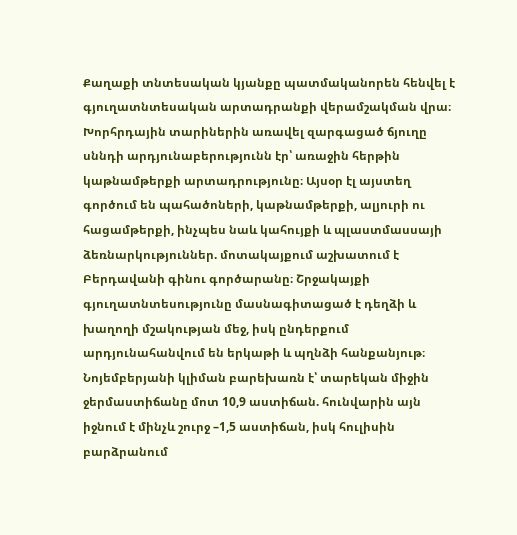Քաղաքի տնտեսական կյանքը պատմականորեն հենվել է գյուղատնտեսական արտադրանքի վերամշակման վրա։ Խորհրդային տարիներին առավել զարգացած ճյուղը սննդի արդյունաբերությունն էր՝ առաջին հերթին կաթնամթերքի արտադրությունը։ Այսօր էլ այստեղ գործում են պահածոների, կաթնամթերքի, ալյուրի ու հացամթերքի, ինչպես նաև կահույքի և պլաստմասսայի ձեռնարկություններ. մոտակայքում աշխատում է Բերդավանի գինու գործարանը։ Շրջակայքի գյուղատնտեսությունը մասնագիտացած է դեղձի և խաղողի մշակության մեջ, իսկ ընդերքում արդյունահանվում են երկաթի և պղնձի հանքանյութ։
Նոյեմբերյանի կլիման բարեխառն է՝ տարեկան միջին ջերմաստիճանը մոտ 10,9 աստիճան. հունվարին այն իջնում է մինչև շուրջ –1,5 աստիճան, իսկ հուլիսին բարձրանում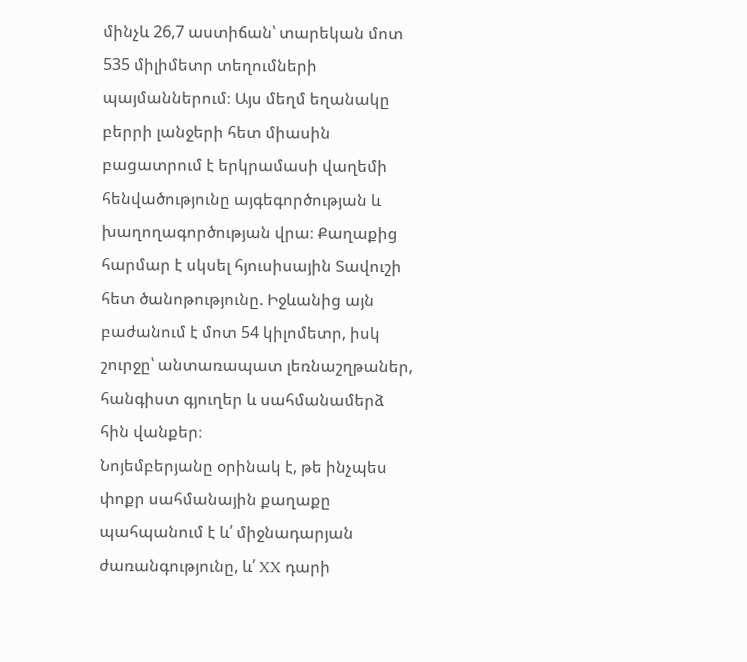մինչև 26,7 աստիճան՝ տարեկան մոտ 535 միլիմետր տեղումների պայմաններում։ Այս մեղմ եղանակը բերրի լանջերի հետ միասին բացատրում է երկրամասի վաղեմի հենվածությունը այգեգործության և խաղողագործության վրա։ Քաղաքից հարմար է սկսել հյուսիսային Տավուշի հետ ծանոթությունը. Իջևանից այն բաժանում է մոտ 54 կիլոմետր, իսկ շուրջը՝ անտառապատ լեռնաշղթաներ, հանգիստ գյուղեր և սահմանամերձ հին վանքեր։
Նոյեմբերյանը օրինակ է, թե ինչպես փոքր սահմանային քաղաքը պահպանում է և՛ միջնադարյան ժառանգությունը, և՛ XX դարի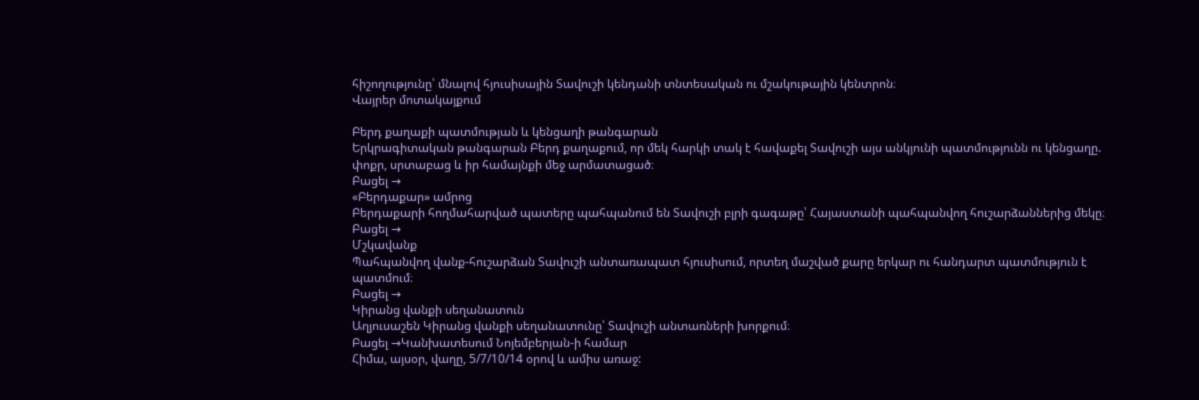հիշողությունը՝ մնալով հյուսիսային Տավուշի կենդանի տնտեսական ու մշակութային կենտրոն։
Վայրեր մոտակայքում

Բերդ քաղաքի պատմության և կենցաղի թանգարան
Երկրագիտական թանգարան Բերդ քաղաքում, որ մեկ հարկի տակ է հավաքել Տավուշի այս անկյունի պատմությունն ու կենցաղը. փոքր, սրտաբաց և իր համայնքի մեջ արմատացած։
Բացել →
«Բերդաքար» ամրոց
Բերդաքարի հողմահարված պատերը պահպանում են Տավուշի բլրի գագաթը՝ Հայաստանի պահպանվող հուշարձաններից մեկը։
Բացել →
Մշկավանք
Պահպանվող վանք-հուշարձան Տավուշի անտառապատ հյուսիսում, որտեղ մաշված քարը երկար ու հանդարտ պատմություն է պատմում։
Բացել →
Կիրանց վանքի սեղանատուն
Աղյուսաշեն Կիրանց վանքի սեղանատունը՝ Տավուշի անտառների խորքում։
Բացել →Կանխատեսում Նոյեմբերյան-ի համար
Հիմա, այսօր, վաղը, 5/7/10/14 օրով և ամիս առաջ: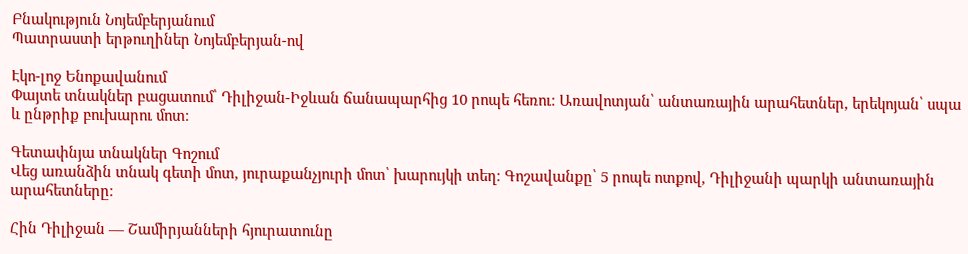Բնակություն Նոյեմբերյանում
Պատրաստի երթուղիներ Նոյեմբերյան-ով

Էկո-լոջ Ենոքավանում
Փայտե տնակներ բացատում՝ Դիլիջան-Իջևան ճանապարհից 10 րոպե հեռու։ Առավոտյան՝ անտառային արահետներ, երեկոյան՝ սպա և ընթրիք բուխարու մոտ։

Գետափնյա տնակներ Գոշում
Վեց առանձին տնակ գետի մոտ, յուրաքանչյուրի մոտ՝ խարույկի տեղ։ Գոշավանքը՝ 5 րոպե ոտքով, Դիլիջանի պարկի անտառային արահետները։

Հին Դիլիջան — Շամիրյանների հյուրատունը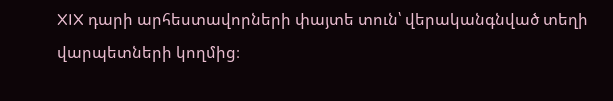XIX դարի արհեստավորների փայտե տուն՝ վերականգնված տեղի վարպետների կողմից։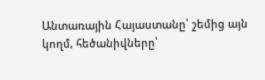Անտառային Հայաստանը՝ շեմից այն կողմ, հեծանիվները՝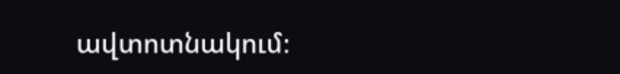ավտոտնակում։